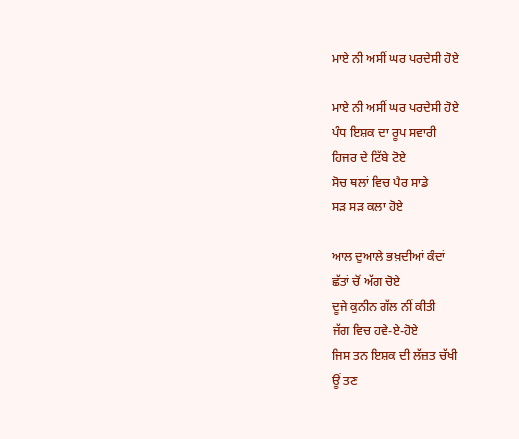ਮਾਏ ਨੀ ਅਸੀਂ ਘਰ ਪਰਦੇਸੀ ਹੋਏ

ਮਾਏ ਨੀ ਅਸੀਂ ਘਰ ਪਰਦੇਸੀ ਹੋਏ
ਪੰਧ ਇਸ਼ਕ ਦਾ ਰੂਪ ਸਵਾਰੀ
ਹਿਜਰ ਦੇ ਟਿੱਬੇ ਟੋਏ
ਸੋਚ ਥਲਾਂ ਵਿਚ ਪੈਰ ਸਾਡੇ
ਸੜ ਸੜ ਕਲਾ ਹੋਏ

ਆਲ ਦੁਆਲੇ ਭਖ਼ਦੀਆਂ ਕੰਦਾਂ
ਛੱਤਾਂ ਚੋਂ ਅੱਗ ਚੋਏ
ਦੂਜੇ ਕੁਨੀਨ ਗੱਲ ਨੀਂ ਕੀਤੀ
ਜੱਗ ਵਿਚ ਹਵੇ-ਏ-ਹੋਏ
ਜਿਸ ਤਨ ਇਸ਼ਕ ਦੀ ਲੱਜ਼ਤ ਚੱਖੀ
ਊਂ ਤਣ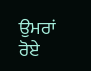ਉਮਰਾਂ ਰੋਏ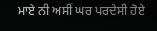ਮਾਏ ਨੀ ਅਸੀਂ ਘਰ ਪਰਦੇਸੀ ਹੋਏ